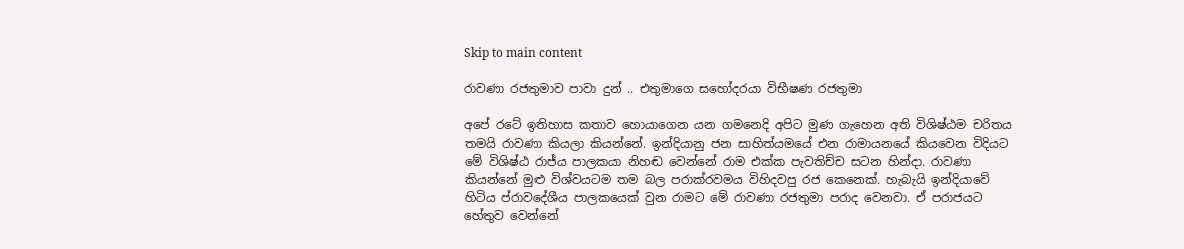Skip to main content

රාවණා රජතුමාව පාවා දුන් .. එතුමාගෙ සහෝදරයා විභීෂණ රජතුමා

අපේ රටේ ඉතිහාස කතාව හොයාගෙන යන ගමනෙදි අපිට මුණ ගැහෙන අති විශිෂ්ඨම චරිතය තමයි රාවණා කියලා කියන්නේ. ඉන්දියානු ජන සාහිත්යමයේ එන රාමායනයේ කියවෙන විදියට මේ විශිෂ්ඨ රාජ්ය පාලකයා නිහඬ වෙන්නේ රාම එක්ක පැවතිච්ච සටන හින්දා. රාවණා කියන්නේ මුළු විශ්වයටම තම බල පරාක්රවමය විහිදවපු රජ කෙනෙක්. හැබැයි ඉන්දියාවේ හිටිය ප්රාවදේශීය පාලකයෙක් වුන රාමට මේ රාවණා රජතුමා පරාද වෙනවා. ඒ පරාජයට හේතුව වෙන්නේ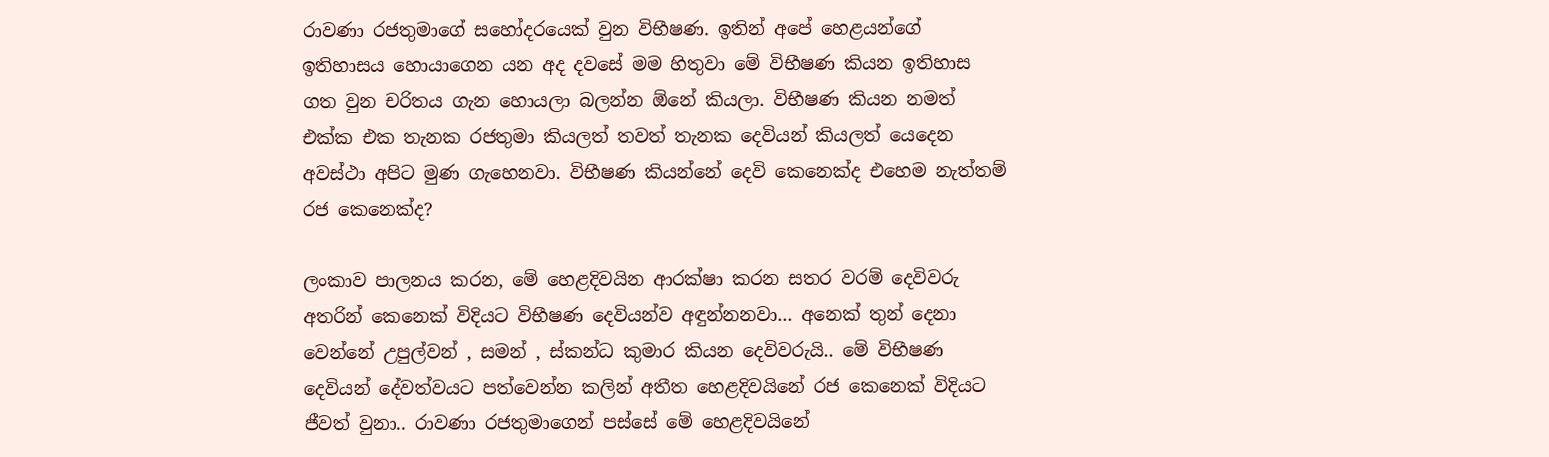රාවණා රජතුමාගේ සහෝදරයෙක් වුන විභීෂණ. ඉතින් අපේ හෙළයන්ගේ ඉතිහාසය හොයාගෙන යන අද දවසේ මම හිතුවා මේ විභීෂණ කියන ඉතිහාස ගත වුන චරිතය ගැන හොයලා බලන්න ඕනේ කියලා. විභීෂණ කියන නමත් එක්ක එක තැනක රජතුමා කියලත් තවත් තැනක දෙවියන් කියලත් යෙදෙන අවස්ථා අපිට මුණ ගැහෙනවා. විභීෂණ කියන්නේ දෙවි කෙනෙක්ද එහෙම නැත්තම් රජ කෙනෙක්ද?

ලංකාව පාලනය කරන, මේ හෙළදිවයින ආරක්ෂා කරන සතර වරම් දෙවිවරු අතරින් කෙනෙක් විදියට විභීෂණ දෙවියන්ව අඳුන්නනවා... අනෙක් තුන් දෙනා වෙන්නේ උපුල්වන් , සමන් , ස්කන්ධ කුමාර කියන දෙවිවරුයි.. මේ විභීෂණ දෙවියන් දේවත්වයට පත්වෙන්න කලින් අතීත හෙළදිවයිනේ රජ කෙනෙක් විදියට ජීවත් වුනා.. රාවණා රජතුමාගෙන් පස්සේ මේ හෙළදිවයිනේ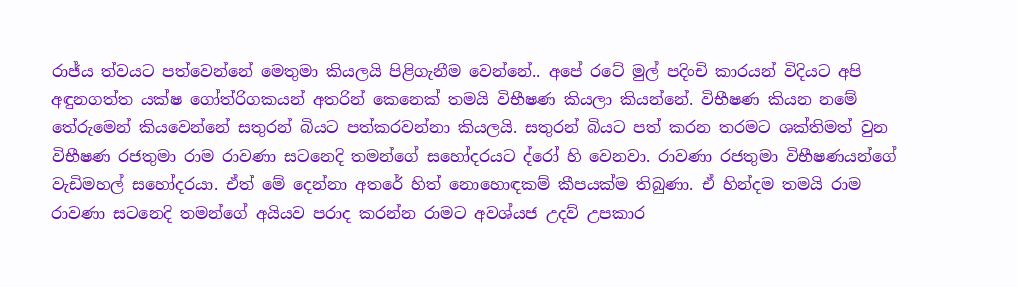රාජ්ය ත්වයට පත්වෙන්නේ මෙතුමා කියලයි පිළිගැනීම වෙන්නේ.. අපේ රටේ මුල් පදිංචි කාරයන් විදියට අපි අඳුනගත්ත යක්ෂ ගෝත්රිගකයන් අතරින් කෙනෙක් තමයි විභීෂණ කියලා කියන්නේ. විභීෂණ කියන නමේ තේරුමෙන් කියවෙන්නේ සතුරන් බියට පත්කරවන්නා කියලයි. සතුරන් බියට පත් කරන තරමට ශක්තිමත් වුන විභීෂණ රජතුමා රාම රාවණා සටනෙදි තමන්ගේ සහෝදරයට ද්රෝ හි වෙනවා. රාවණා රජතුමා විභීෂණයන්ගේ වැඩිමහල් සහෝදරයා. ඒත් මේ දෙන්නා අතරේ හිත් නොහොඳකම් කීපයක්ම තිබුණා. ඒ හින්දම තමයි රාම රාවණා සටනෙදි තමන්ගේ අයියව පරාද කරන්න රාමට අවශ්යජ උදව් උපකාර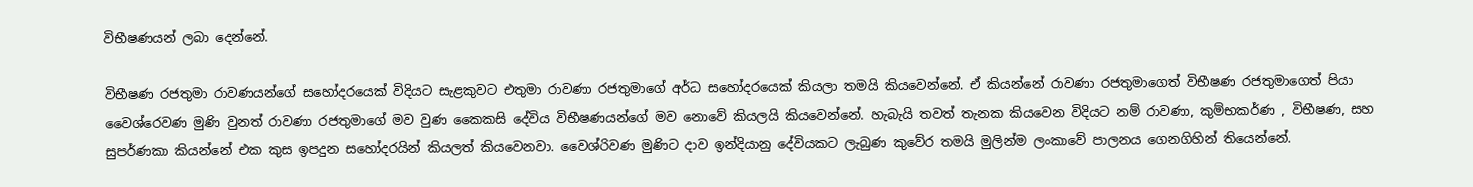විභීෂණයන් ලබා දෙන්නේ.

විභීෂණ රජතුමා රාවණයන්ගේ සහෝදරයෙක් විදියට සැළකුවට එතුමා රාවණා රජතුමාගේ අර්ධ සහෝදරයෙක් කියලා තමයි කියවෙන්නේ. ඒ කියන්නේ රාවණා රජතුමාගෙත් විභීෂණ රජතුමාගෙත් පියා වෛශ්රෙවණ මුණි වුනත් රාවණා රජතුමාගේ මව වුණ කෛකසි දේවිය විභීෂණයන්ගේ මව නොවේ කියලයි කියවෙන්නේ. හැබැයි තවත් තැනක කියවෙන විදියට නම් රාවණා, කුම්භකර්ණ , විභීෂණ, සහ සුපර්ණකා කියන්නේ එක කුස ඉපදුන සහෝදරයින් කියලත් කියවෙනවා. වෛශ්රිවණ මුණිට දාව ඉන්දියානු දේවියකට ලැබුණ කුවේර තමයි මුලින්ම ලංකාවේ පාලනය ගෙනගිහින් තියෙන්නේ.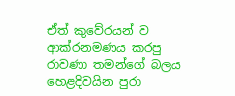ඒත් කුවේරයන් ව ආක්රනමණය කරපු රාවණා තමන්ගේ බලය හෙළදිවයින පුරා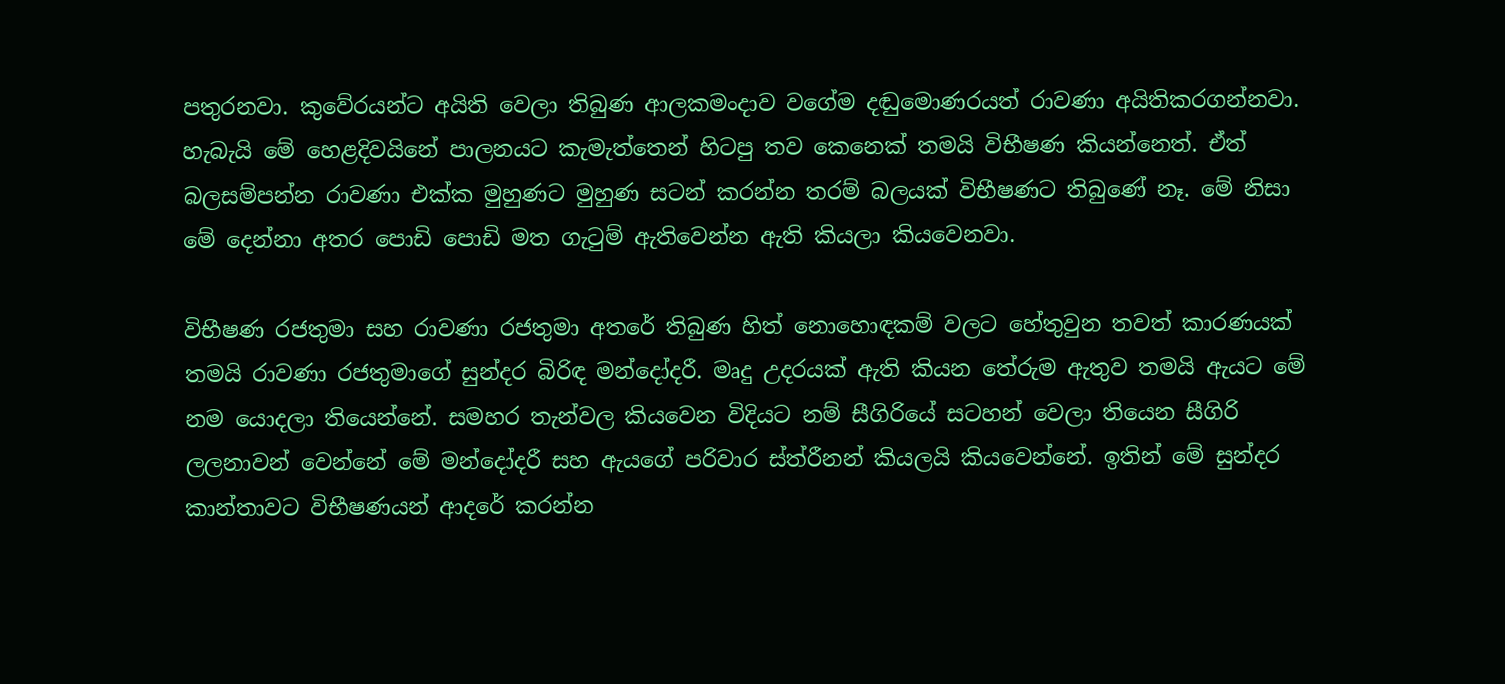පතුරනවා. කුවේරයන්ට අයිති වෙලා තිබුණ ආලකමංදාව වගේම දඬුමොණරයත් රාවණා අයිතිකරගන්නවා. හැබැයි මේ හෙළදිවයිනේ පාලනයට කැමැත්තෙන් හිටපු තව කෙනෙක් තමයි විභීෂණ කියන්නෙත්. ඒත් බලසම්පන්න රාවණා එක්ක මුහුණට මුහුණ සටන් කරන්න තරම් බලයක් විභීෂණට තිබුණේ නෑ. මේ නිසා මේ දෙන්නා අතර පොඩි පොඩි මත ගැටුම් ඇතිවෙන්න ඇති කියලා කියවෙනවා.

විභීෂණ රජතුමා සහ රාවණා රජතුමා අතරේ තිබුණ හිත් නොහොඳකම් වලට හේතුවුන තවත් කාරණයක් තමයි රාවණා රජතුමාගේ සුන්දර බිරිඳ මන්දෝදරී. මෘදු උදරයක් ඇති කියන තේරුම ඇතුව තමයි ඇයට මේ නම යොදලා තියෙන්නේ. සමහර තැන්වල කියවෙන විදියට නම් සීගිරියේ සටහන් වෙලා තියෙන සීගිරි ලලනාවන් වෙන්නේ මේ මන්දෝදරී සහ ඇයගේ පරිවාර ස්ත්රීනන් කියලයි කියවෙන්නේ. ඉතින් මේ සුන්දර කාන්තාවට විභීෂණයන් ආදරේ කරන්න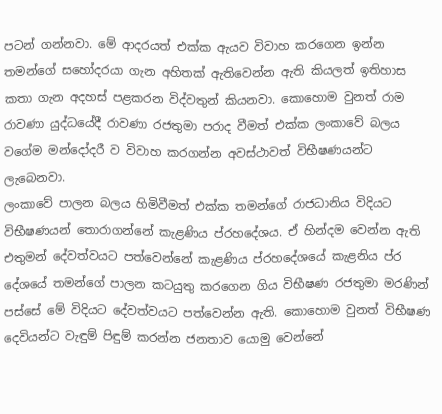පටන් ගන්නවා. මේ ආදරයත් එක්ක ඇයව විවාහ කරගෙන ඉන්න තමන්ගේ සහෝදරයා ගැන අහිතක් ඇතිවෙන්න ඇති කියලත් ඉතිහාස කතා ගැන අදහස් පළකරන විද්වතුන් කියනවා. කොහොම වුනත් රාම රාවණා යුද්ධයේදී රාවණා රජතුමා පරාද වීමත් එක්ක ලංකාවේ බලය වගේම මන්දෝදරී ව විවාහ කරගන්න අවස්ථාවත් විභීෂණයන්ට ලැබෙනවා.
ලංකාවේ පාලන බලය හිමිවීමත් එක්ක තමන්ගේ රාජධානිය විදියට විභීෂණයන් තොරාගන්නේ කැළණිය ප්රහදේශය. ඒ හින්දම වෙන්න ඇති එතුමන් දේවත්වයට පත්වෙන්නේ කැළණිය ප්රහදේශයේ කැළනිය ප්ර දේශයේ තමන්ගේ පාලන කටයුතු කරගෙන ගිය විභීෂණ රජතුමා මරණින් පස්සේ මේ විදියට දේවත්වයට පත්වෙන්න ඇති. කොහොම වුනත් විභීෂණ දෙවියන්ට වැඳුම් පිඳුම් කරන්න ජනතාව යොමු වෙන්නේ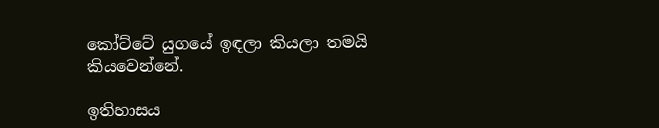කෝට්ටේ යුගයේ ඉඳලා කියලා තමයි කියවෙන්නේ.

ඉතිහාසය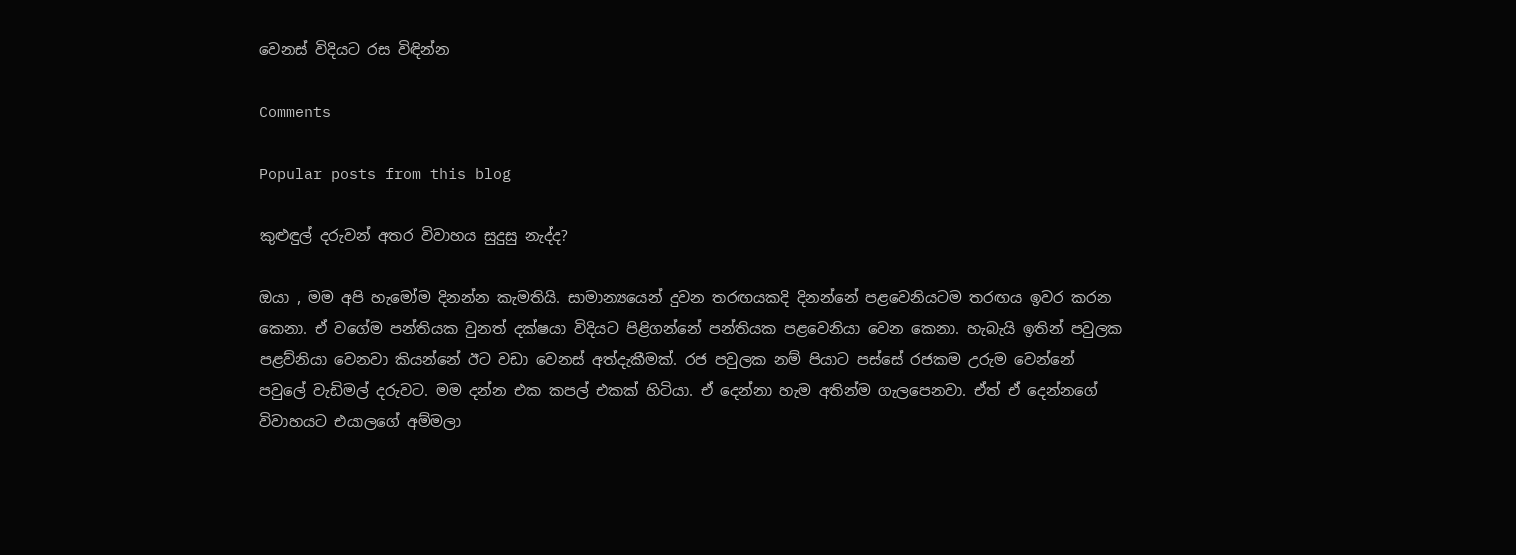වෙනස් විදියට රස විඳින්න

Comments

Popular posts from this blog

කුළුඳුල් දරුවන් අතර විවාහය සුදුසු නැද්ද?

ඔයා , මම අපි හැමෝම දිනන්න කැමතියි. සාමාන්‍යයෙන් දුවන තරඟයකදි දිනන්නේ පළවෙනියටම තරඟය ඉවර කරන කෙනා. ඒ වගේම පන්තියක වුනත් දක්ෂයා විදියට පිළිගන්නේ පන්තියක පළවෙනියා වෙන කෙනා. හැබැයි ඉතින් පවුලක පළව්නියා වෙනවා කියන්නේ ඊට වඩා වෙනස් අත්දැකීමක්. රජ පවුලක නම් පියාට පස්සේ රජකම උරුම වෙන්නේ පවුලේ වැඩිමල් දරුවට. මම දන්න එක කපල් එකක් හිටියා. ඒ දෙන්නා හැම අතින්ම ගැලපෙනවා. ඒත් ඒ දෙන්නගේ විවාහයට එයාලගේ අම්මලා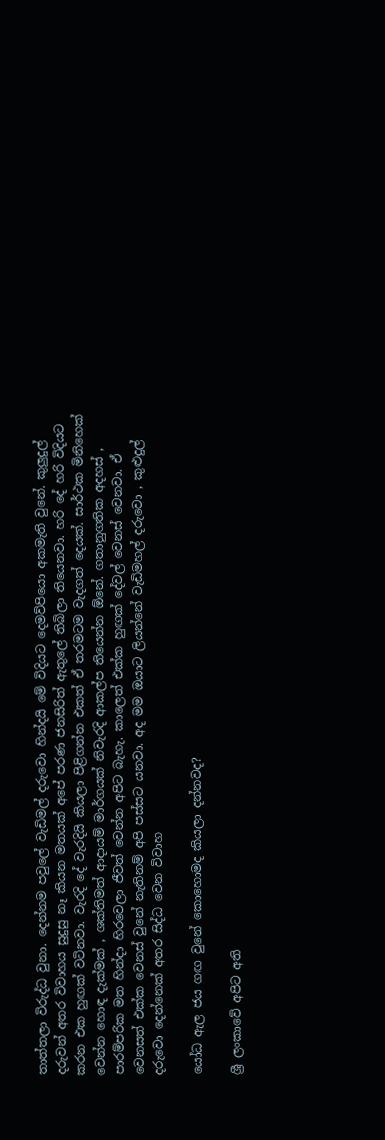තාත්තලා විරුද්ධ වුනා. දෙන්නම පවුලේ වැඩිමල් දරුවො හින්දයි මේ විදියට දෙමව්පියො අකමැති වුනේ. කුලුදුල් දරුවන් අතර විවාහය සුදුසු නෑ කියන මතයක් අපේ පරණ ජනසිරිත් ඇතුලේ තිබිලා තියෙනවා. හරි දේ හරි විදියට කරන එක හුඟක් වටිනවා. වැරදි දේ වැරදියි කියලා පිළිගන්න එකත් ඒ තරමටම වැදගත් දෙයක්. සාර්ථක මිනිහෙක් වෙන්න හොඳ දැක්මක් , ශක්තිමත් ආදායම් මාර්ගයක් නිවැරදි ආකල්ප තියෙන්න ඕනේ. ගතානුගතික අදහස් , පාරම්පරික මත හින්දා හිරවෙලා ජීවත් වෙන්න අපිට බැහැ. කාලෙත් එක්ක හුඟක් දේවල් වෙනස් වෙනවා. ඒ වෙනසත් එක්ක වෙනස් වුනේ නැතිනම් අපි පස්සට යනවා. අද මම ඔයාට ලියන්නේ වැඩිමහල් දරුවො , කුළුදුල් දරුවො දෙන්නෙක් අතර සිද්ධ වෙන විවාහ

යෝධ ඇල ජය ගඟ වුනේ කොහොමද කියලා දන්නවද?

ශ්‍රී ලංකාවේ අපිට අති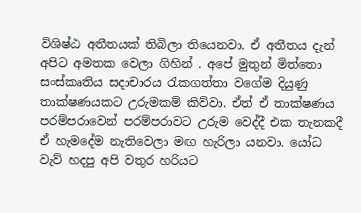විශිෂ්ඨ අතීතයක් තිබිලා තියෙනවා. ඒ අතීතය දැන් අපිට අමතක වෙලා ගිහින් . අපේ මුතුන් මිත්තො සංස්කෘතිය සදාචාරය රැකගත්තා වගේම දියුණු තාක්ෂණයකට උරුමකම් කිව්වා. ඒත් ඒ තාක්ෂණය පරම්පරාවෙන් පරම්පරාවට උරුම වෙද්දී එක තැනකදී ඒ හැමදේම නැතිවෙලා මඟ හැරිලා යනවා. යෝධ වැව් හදපු අපි වතුර හරියට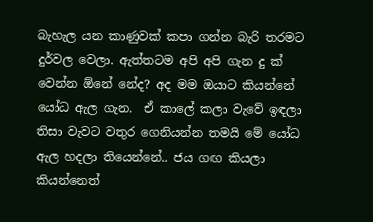බැහැල යන කාණුවක් කපා ගන්න බැරි තරමට දුර්වල වෙලා. ඇත්තටම අපි අපි ගැන දු ක් වෙන්න ඕනේ නේද? අද මම ඔයාට කියන්නේ යෝධ ඇල ගැන.  ඒ කාලේ කලා වැවේ ඉඳලා තිසා වැවට වතුර ගෙනියන්න තමයි මේ යෝධ ඇල හදලා තියෙන්නේ.. ජය ගඟ කියලා කියන්නෙත්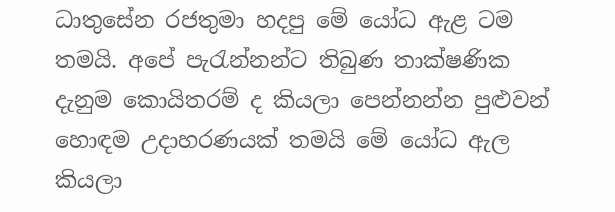ධාතුසේන රජතුමා හදපු මේ යෝධ ඇළ ටම තමයි. අපේ පැරැන්නන්ට තිබුණ තාක්ෂණික දැනුම කොයිතරම් ද කියලා පෙන්නන්න පුළුවන් හොඳම උදාහරණයක් තමයි මේ යෝධ ඇල කියලා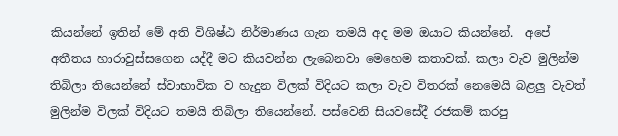කියන්නේ ඉතින් මේ අති විශිෂ්ඨ නිර්මාණය ගැන තමයි අද මම ඔයාට කියන්නේ.  අපේ අතීතය හාරාවුස්සගෙන යද්දී මට කියවන්න ලැබෙනවා මෙහෙම කතාවක්. කලා වැව මුලින්ම තිබිලා තියෙන්නේ ස්වාභාවික ව හැදුන විලක් විදියට කලා වැව විතරක් නෙමෙයි බළලු වැවත් මුලින්ම විලක් විදියට තමයි තිබිලා තියෙන්නේ. පස්වෙනි සියවසේදී රජකම් කරපු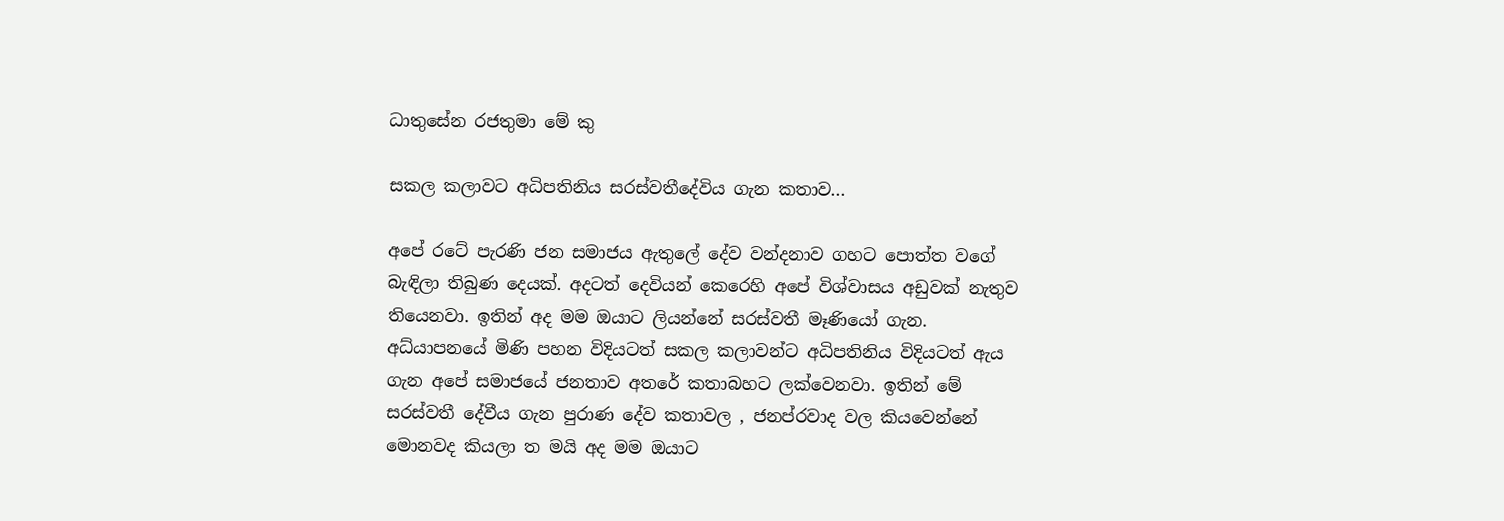ධාතුසේන රජතුමා මේ කු

සකල කලාවට අධිපතිනිය සරස්වතීදේවිය ගැන කතාව...

අපේ රටේ පැරණි ජන සමාජය ඇතුලේ දේව වන්දනාව ගහට පොත්ත වගේ බැඳිලා තිබුණ දෙයක්. අදටත් දෙවියන් කෙරෙහි අපේ විශ්වාසය අඩුවක් නැතුව තියෙනවා. ඉතින් අද මම ඔයාට ලියන්නේ සරස්වතී මෑණියෝ ගැන. අධ්යාපනයේ මිණි පහන විදියටත් සකල කලාවන්ට අධිපතිනිය විදියටත් ඇය ගැන අපේ සමාජයේ ජනතාව අතරේ කතාබහට ලක්වෙනවා. ඉතින් මේ සරස්වතී දේවීය ගැන පුරාණ දේව කතාවල , ජනප්රවාද වල කියවෙන්නේ මොනවද කියලා ත මයි අද මම ඔයාට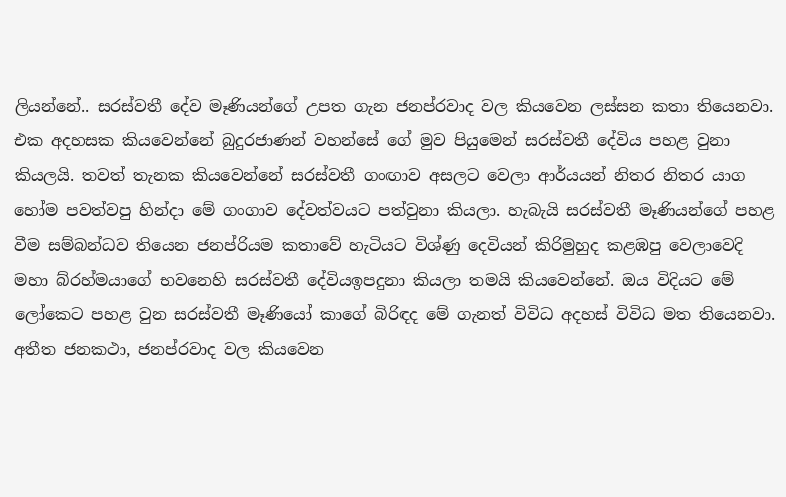ලියන්නේ.. සරස්වතී දේව මෑණියන්ගේ උපත ගැන ජනප්රවාද වල කියවෙන ලස්සන කතා තියෙනවා. එක අදහසක කියවෙන්නේ බුදුරජාණන් වහන්සේ ගේ මුව පියුමෙන් සරස්වතී දේවිය පහළ වුනා කියලයි. තවත් තැනක කියවෙන්නේ සරස්වතී ගංඟාව අසලට වෙලා ආර්යයන් නිතර නිතර යාග හෝම පවත්වපු හින්දා මේ ගංගාව දේවත්වයට පත්වුනා කියලා. හැබැයි සරස්වතී මෑණියන්ගේ පහළ වීම සම්බන්ධව තියෙන ජනප්රියම කතාවේ හැටියට විශ්ණු දෙවියන් කිරිමුහුද කළඹපු වෙලාවෙදි මහා බ්රහ්මයාගේ භවනෙහි සරස්වතී දේවියඉපදුනා කියලා තමයි කියවෙන්නේ. ඔය විදියට මේ ලෝකෙට පහළ වුන සරස්වතී මෑණියෝ කාගේ බිරිඳද මේ ගැනත් විවිධ අදහස් විවිධ මත තියෙනවා. අතීත ජනකථා, ජනප්රවාද වල කියවෙන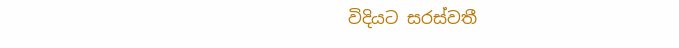විදියට සරස්වතී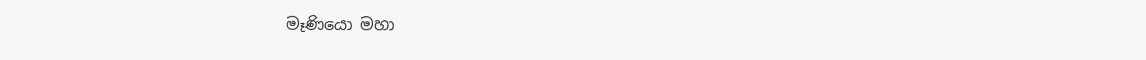මෑණියො මහා